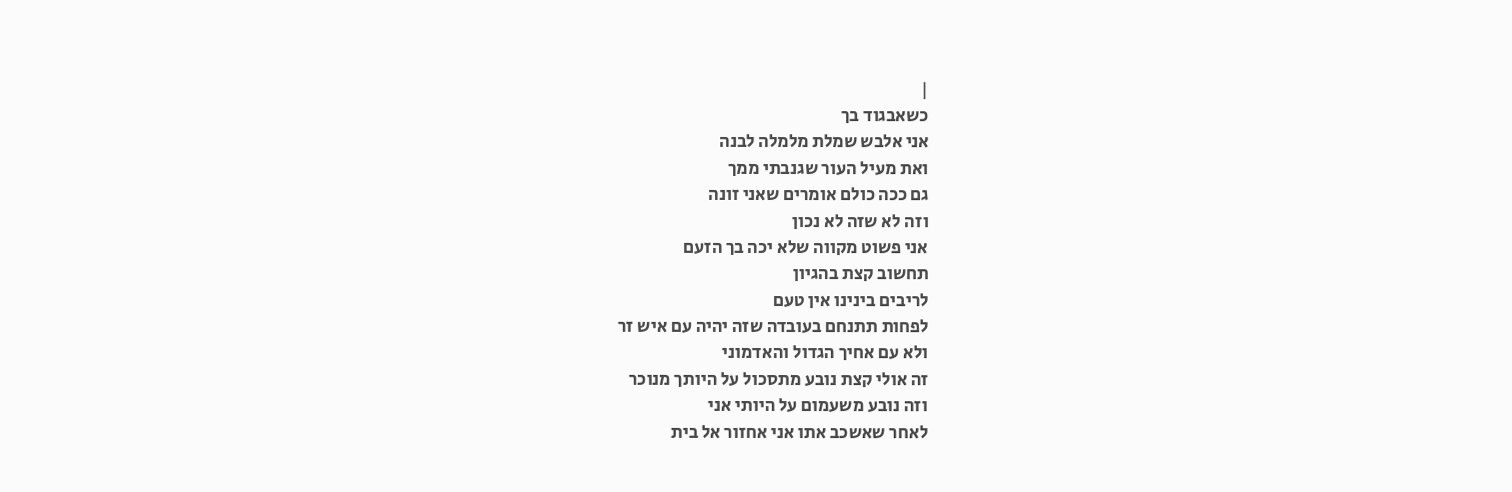|
כשאבגוד בך
אני אלבש שמלת מלמלה לבנה
ואת מעיל העור שגנבתי ממך
גם ככה כולם אומרים שאני זונה
וזה לא שזה לא נכון
אני פשוט מקווה שלא יכה בך הזעם
תחשוב קצת בהגיון
לריבים בינינו אין טעם
לפחות תתנחם בעובדה שזה יהיה עם איש זר
ולא עם אחיך הגדול והאדמוני
זה אולי קצת נובע מתסכול על היותך מנוכר
וזה נובע משעמום על היותי אני
לאחר שאשכב אתו אני אחזור אל בית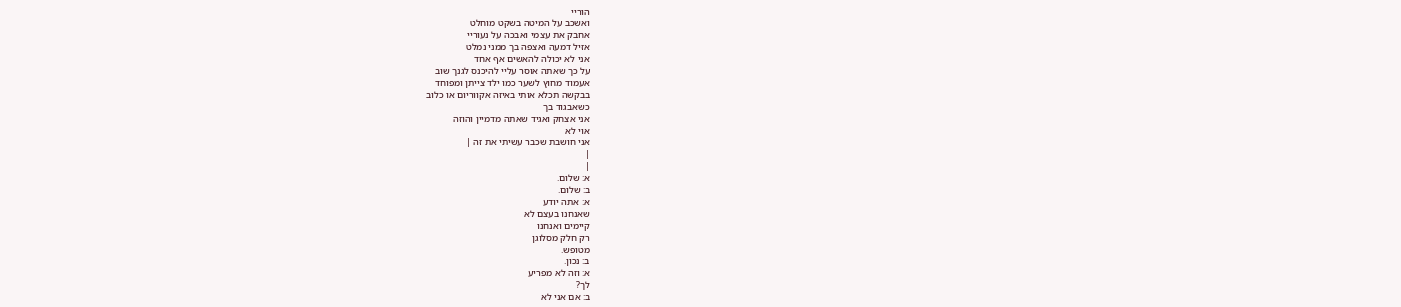הוריי
ואשכב על המיטה בשקט מוחלט
אחבק את עצמי ואבכה על נעוריי
אזיל דמעה ואצפה בך ממני נמלט
אני לא יכולה להאשים אף אחד
על כך שאתה אוסר עליי להיכנס לגנך שוב
אעמוד מחוץ לשער כמו ילד צייתן ומפוחד
בבקשה תכלא אותי באיזה אקווריום או כלוב
כשאבגוד בך
אני אצחק ואגיד שאתה מדמיין והוזה
אוי לא
אני חושבת שכבר עשיתי את זה |
|
|
א: שלום.
ב: שלום.
א: אתה יודע
שאנחנו בעצם לא
קיימים ואנחנו
רק חלק מסלוגן
מטופש.
ב: נכון.
א: וזה לא מפריע
לך?
ב: אם אני לא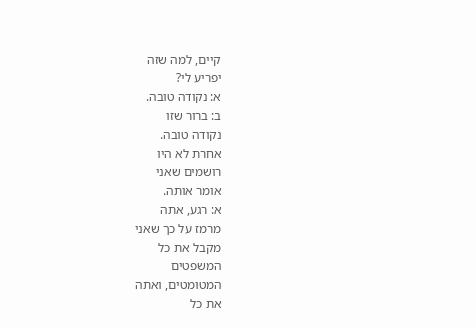קיים, למה שזה
יפריע לי?
א: נקודה טובה.
ב: ברור שזו
נקודה טובה.
אחרת לא היו
רושמים שאני
אומר אותה.
א: רגע, אתה
מרמז על כך שאני
מקבל את כל
המשפטים
המטומטים, ואתה
את כל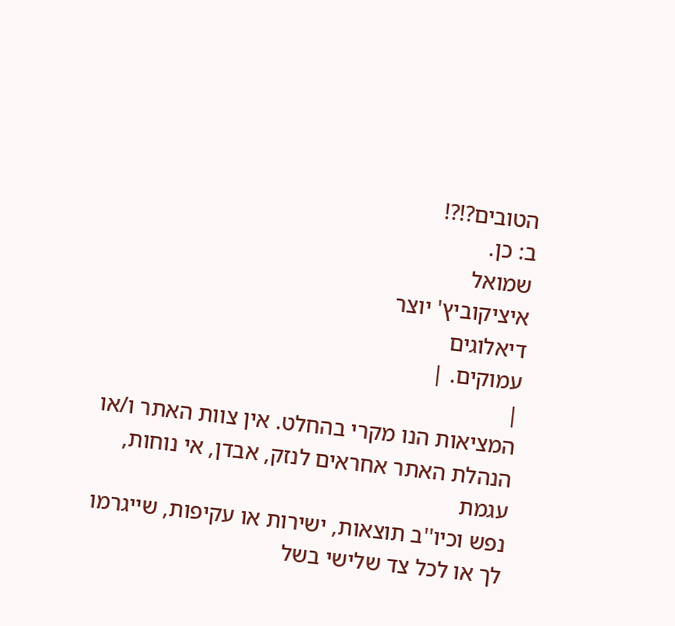הטובים?!?!
ב: כן.
שמואל
איציקוביץ' יוצר
דיאלוגים
עמוקים. |
|
המציאות הנו מקרי בהחלט. אין צוות האתר ו/או
הנהלת האתר אחראים לנזק, אבדן, אי נוחות, עגמת
נפש וכיו''ב תוצאות, ישירות או עקיפות, שייגרמו
לך או לכל צד שלישי בשל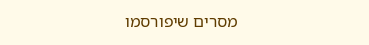מסרים שיפורסמו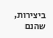ביצירות, שהנם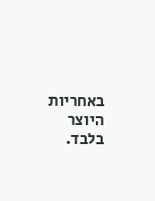באחריות היוצר בלבד.